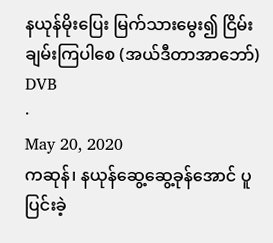နယုန်မိုးပြေး မြက်သားမွေး၍ ငြိမ်းချမ်းကြပါစေ (အယ်ဒီတာအာဘော်)
DVB
·
May 20, 2020
ကဆုန်၊ နယုန်ဆွေ့ဆွေ့ခုန်အောင် ပူပြင်းခဲ့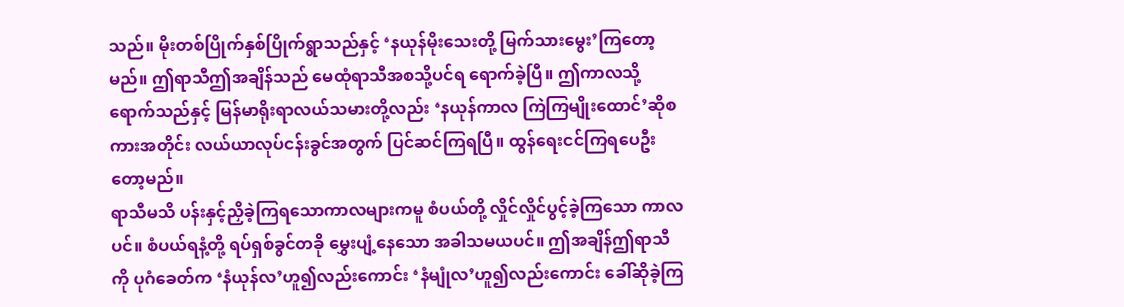သည်။ မိုးတစ်ပြိုက်နှစ်ပြိုက်ရွာသည်နှင့် ‘နယုန်မိုးသေးတို့ မြက်သားမွေး’ကြတော့မည်။ ဤရာသီဤအချိန်သည် မေထုံရာသီအစသို့ပင်ရ ရောက်ခဲ့ပြီ။ ဤကာလသို့ရောက်သည်နှင့် မြန်မာရိုးရာလယ်သမားတို့လည်း ‘နယုန်ကာလ ကြဲကြမျိုးထောင်’ဆိုစကားအတိုင်း လယ်ယာလုပ်ငန်းခွင်အတွက် ပြင်ဆင်ကြရပြီ။ ထွန်ရေးငင်ကြရပေဦးတော့မည်။
ရာသီမသိ ပန်းနှင့်ညှိခဲ့ကြရသောကာလများကမူ စံပယ်တို့ လှိုင်လှိုင်ပွင့်ခဲ့ကြသော ကာလပင်။ စံပယ်ရနံ့တို့ ရပ်ရှစ်ခွင်တခို မွှေးပျံ့နေသော အခါသမယပင်။ ဤအချိန်ဤရာသီကို ပုဂံခေတ်က ‘နံယုန်လ’ဟူ၍လည်းကောင်း ‘နံမျုံလ’ဟူ၍လည်းကောင်း ခေါ်ဆိုခဲ့ကြ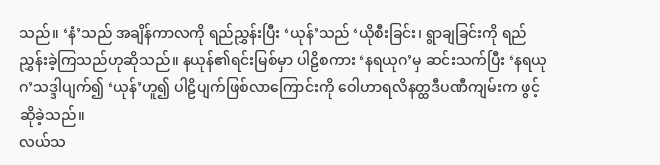သည်။ ‘နံ’သည် အချိန်ကာလကို ရည်ညွှန်းပြီး ‘ယုန်’သည် ‘ယိုစီးခြင်း၊ ရွာချခြင်းကို ရည်ညွှန်းခဲ့ကြသည်ဟုဆိုသည်။ နယုန်၏ရင်းမြစ်မှာ ပါဠိစကား ‘နရယုဂ’မှ ဆင်းသက်ပြီး ‘နရယုဂ’သဒ္ဒါပျက်၍ ‘ယုန်’ဟူ၍ ပါဠိပျက်ဖြစ်လာကြောင်းကို ဝေါဟာရလိနတ္ထဒီပဏီကျမ်းက ဖွင့်ဆိုခဲ့သည်။
လယ်သ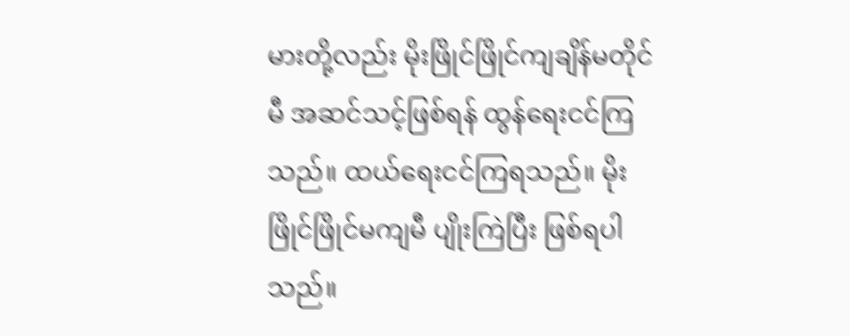မားတို့လည်း မိုးဖြိုင်ဖြိုင်ကျချိန်မတိုင်မီ အဆင်သင့်ဖြစ်ရန် ထွန်ရေးငင်ကြသည်။ ထယ်ရေးငင်ကြရသည်။ မိုးဖြိုင်ဖြိုင်မကျမီ ပျိုးကြဲပြီး ဖြစ်ရပါသည်။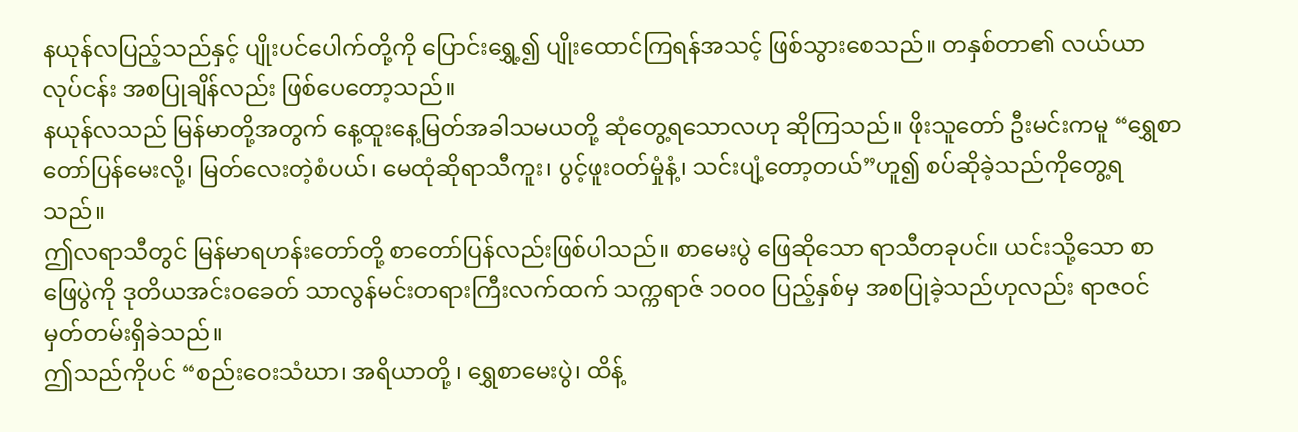နယုန်လပြည့်သည်နှင့် ပျိုးပင်ပေါက်တို့ကို ပြောင်းရွှေ့၍ ပျိုးထောင်ကြရန်အသင့် ဖြစ်သွားစေသည်။ တနှစ်တာ၏ လယ်ယာလုပ်ငန်း အစပြုချိန်လည်း ဖြစ်ပေတော့သည်။
နယုန်လသည် မြန်မာတို့အတွက် နေ့ထူးနေ့မြတ်အခါသမယတို့ ဆုံတွေ့ရသောလဟု ဆိုကြသည်။ ဖိုးသူတော် ဦးမင်းကမူ “ရွှေစာတော်ပြန်မေးလို့၊ မြတ်လေးတဲ့စံပယ်၊ မေထုံဆိုရာသီကူး၊ ပွင့်ဖူးဝတ်မှုံနံ့၊ သင်းပျံ့တော့တယ်”ဟူ၍ စပ်ဆိုခဲ့သည်ကိုတွေ့ရသည်။
ဤလရာသီတွင် မြန်မာရဟန်းတော်တို့ စာတော်ပြန်လည်းဖြစ်ပါသည်။ စာမေးပွဲ ဖြေဆိုသော ရာသီတခုပင်။ ယင်းသို့သော စာဖြေပွဲကို ဒုတိယအင်းဝခေတ် သာလွန်မင်းတရားကြီးလက်ထက် သက္ကရာဇ် ၁၀၀၀ ပြည့်နှစ်မှ အစပြုခဲ့သည်ဟုလည်း ရာဇဝင်မှတ်တမ်းရှိခဲသည်။
ဤသည်ကိုပင် “စည်းဝေးသံဃာ၊ အရိယာတို့ ၊ ရွှေစာမေးပွဲ၊ ထိန့်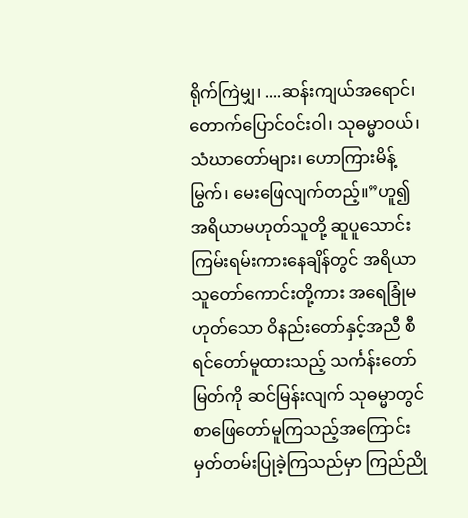ရိုက်ကြဲမျှ၊ ....ဆန်းကျယ်အရောင်၊ တောက်ပြောင်ဝင်းဝါ၊ သုဓမ္မာဝယ်၊ သံဃာတော်များ၊ ဟောကြားမိန့်မြွက်၊ မေးဖြေလျက်တည့်။”ဟူ၍ အရိယာမဟုတ်သူတို့ ဆူပူသောင်းကြမ်းရမ်းကားနေချိန်တွင် အရိယာ သူတော်ကောင်းတို့ကား အရေခြုံမဟုတ်သော ဝိနည်းတော်နှင့်အညီ စီရင်တော်မူထားသည့် သင်္ကန်းတော်မြတ်ကို ဆင်မြန်းလျက် သုဓမ္မာတွင် စာဖြေတော်မူကြသည့်အကြောင်း မှတ်တမ်းပြုခဲ့ကြသည်မှာ ကြည်ညို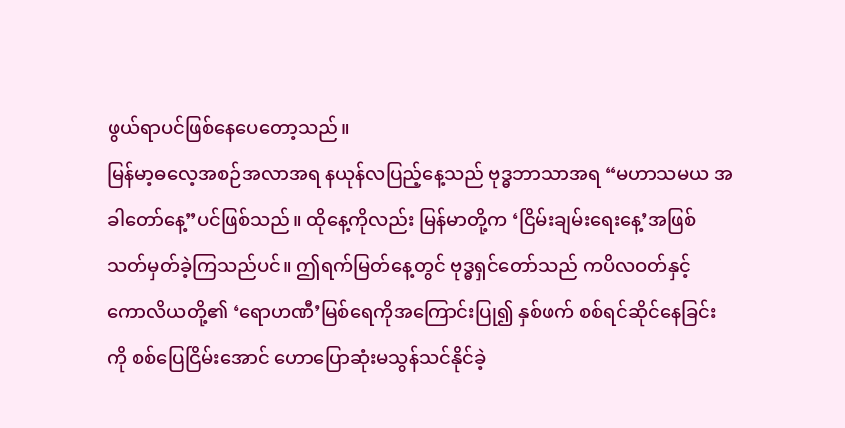ဖွယ်ရာပင်ဖြစ်နေပေတော့သည်။
မြန်မာ့ဓလေ့အစဉ်အလာအရ နယုန်လပြည့်နေ့သည် ဗုဒ္ဓဘာသာအရ “မဟာသမယ အခါတော်နေ့”ပင်ဖြစ်သည်။ ထိုနေ့ကိုလည်း မြန်မာတို့က ‘ငြိမ်းချမ်းရေးနေ့’အဖြစ် သတ်မှတ်ခဲ့ကြသည်ပင်။ ဤရက်မြတ်နေ့တွင် ဗုဒ္ဓရှင်တော်သည် ကပိလဝတ်နှင့် ကောလိယတို့၏ ‘ရောဟဏီ’မြစ်ရေကိုအကြောင်းပြု၍ နှစ်ဖက် စစ်ရင်ဆိုင်နေခြင်းကို စစ်ပြေငြိမ်းအောင် ဟောပြောဆုံးမသွန်သင်နိုင်ခဲ့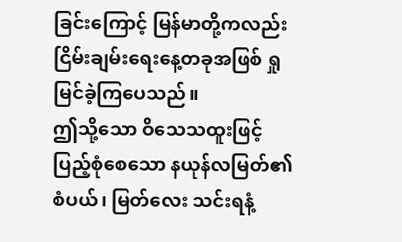ခြင်းကြောင့် မြန်မာတို့ကလည်း ငြိမ်းချမ်းရေးနေ့တခုအဖြစ် ရှုမြင်ခဲ့ကြပေသည်။
ဤသို့သော ဝိသေသထူးဖြင့်ပြည့်စုံစေသော နယုန်လမြတ်၏ စံပယ်၊ မြတ်လေး သင်းရနံ့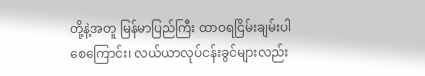တို့နဲ့အတူ မြန်မာပြည်ကြီး ထာဝရငြိမ်းချမ်းပါစေကြောင်း၊ လယ်ယာလုပ်ငန်းခွင်များလည်း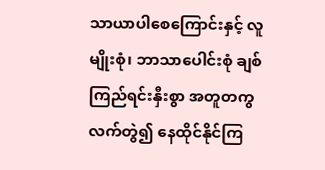သာယာပါစေကြောင်းနှင့် လူမျိုးစုံ၊ ဘာသာပေါင်းစုံ ချစ်ကြည်ရင်းနှီးစွာ အတူတကွလက်တွဲ၍ နေထိုင်နိုင်ကြ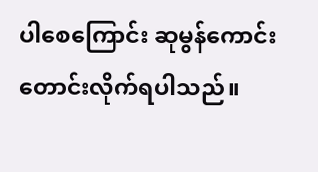ပါစေကြောင်း ဆုမွန်ကောင်းတောင်းလိုက်ရပါသည်။